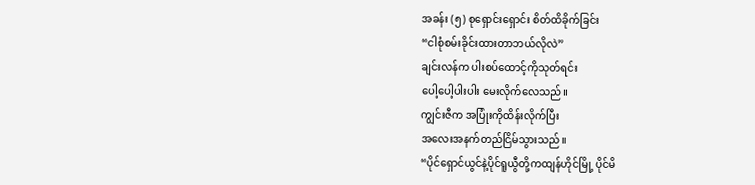အခန်း (၅) စုရှောင်းရှောင်း စိတ်ထိခိုက်ခြင်း
“ငါစုံစမ်းခိုင်းထားတာဘယ်လိုလဲ”
ချင်းလန်က ပါးစပ်ထောင့်ကိုသုတ်ရင်း
ပေါ့ပေါ့ပါးပါး မေးလိုက်လေသည်။
ကျွင်းဇီက အပြုံးကိုထိန်းလိုက်ပြီး
အလေးအနက်တည်ငြိမ်သွားသည်။
“ပိုင်ရှောင်ယွင်နဲ့ပိုင်ရူယွီတို့ကထျန်ဟိုင်မြို့ ပိုင်မိ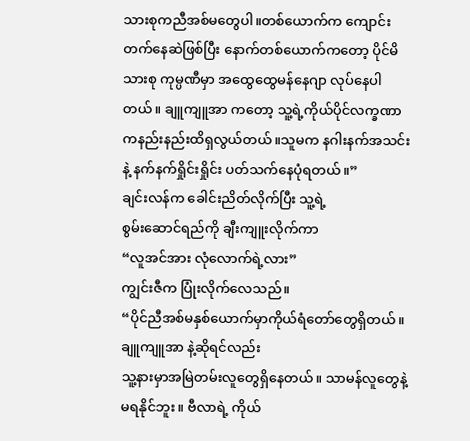သားစုကညီအစ်မတွေပါ။တစ်ယောက်က ကျောင်းတက်နေဆဲဖြစ်ပြီး နောက်တစ်ယောက်ကတော့ ပိုင်မိသားစု ကုမ္ပဏီမှာ အထွေထွေမန်နေဂျာ လုပ်နေပါတယ်။ ချူကျူအာ ကတော့ သူ့ရဲ့ကိုယ်ပိုင်လက္ခဏာကနည်းနည်းထိရှလွယ်တယ်။သူမက နဂါးနက်အသင်း နဲ့ နက်နက်ရှိုင်းရှိုင်း ပတ်သက်နေပုံရတယ်။”
ချင်းလန်က ခေါင်းညိတ်လိုက်ပြီး သူ့ရဲ့
စွမ်းဆောင်ရည်ကို ချီးကျူးလိုက်ကာ
“လူအင်အား လုံလောက်ရဲ့လား”
ကျွင်းဇီက ပြုံးလိုက်လေသည်။
“ပိုင်ညီအစ်မနှစ်ယောက်မှာကိုယ်ရံတော်တွေရှိတယ်။ချူကျူအာ နဲ့ဆိုရင်လည်း
သူ့နားမှာအမြဲတမ်းလူတွေရှိနေတယ်။ သာမန်လူတွေနဲ့မရနိုင်ဘူး။ ဗီလာရဲ့ ကိုယ်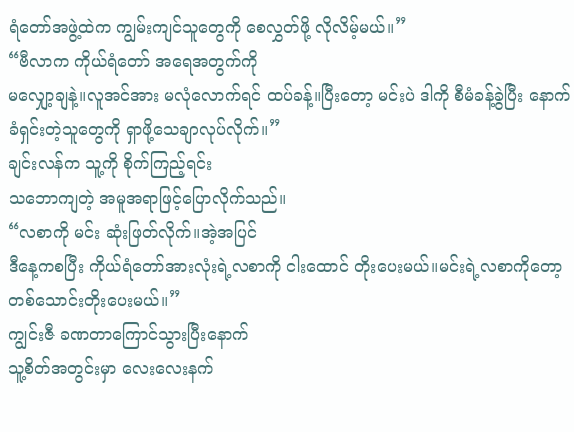ရံတော်အဖွဲ့ထဲက ကျွမ်းကျင်သူတွေကို စေလွှတ်ဖို့ လိုလိမ့်မယ်။”
“ဗီလာက ကိုယ်ရံတော် အရေအတွက်ကို
မလျှော့ချနဲ့။လူအင်အား မလုံလောက်ရင် ထပ်ခန့်။ပြီးတော့ မင်းပဲ ဒါကို စီမံခန့်ခွဲပြီး နောက်ခံရှင်းတဲ့သူတွေကို ရှာဖို့သေချာလုပ်လိုက်။”
ချင်းလန်က သူ့ကို စိုက်ကြည့်ရင်း
သဘောကျတဲ့ အမူအရာဖြင့်ပြောလိုက်သည်။
“လစာကို မင်း ဆုံးဖြတ်လိုက်။အဲ့အပြင်
ဒီနေ့ကစပြီး ကိုယ်ရံတော်အားလုံးရဲ့လစာကို ငါးထောင် တိုးပေးမယ်။မင်းရဲ့လစာကိုတော့ တစ်သောင်းတိုးပေးမယ်။”
ကျွင်းဇီ ခဏတာကြောင်သွားပြီးနောက်
သူ့စိတ်အတွင်းမှာ လေးလေးနက်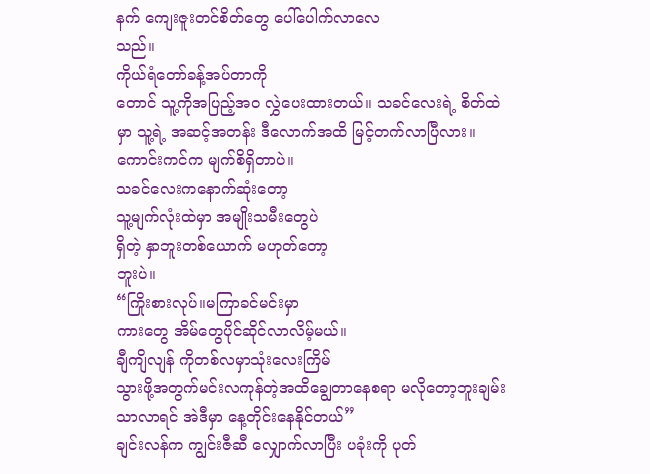နက် ကျေးဇူးတင်စိတ်တွေ ပေါ်ပေါက်လာလေ
သည်။
ကိုယ်ရံတော်ခန့်အပ်တာကို
တောင် သူ့ကိုအပြည့်အဝ လွှဲပေးထားတယ်။ သခင်လေးရဲ့ စိတ်ထဲမှာ သူ့ရဲ့ အဆင့်အတန်း ဒီလောက်အထိ မြင့်တက်လာပြီလား။
ကောင်းကင်က မျက်စိရှိတာပဲ။
သခင်လေးကနောက်ဆုံးတော့
သူ့မျက်လုံးထဲမှာ အမျိုးသမီးတွေပဲ
ရှိတဲ့ နှာဘူးတစ်ယောက် မဟုတ်တော့
ဘူးပဲ။
“ကြိုးစားလုပ်။မကြာခင်မင်းမှာ
ကားတွေ အိမ်တွေပိုင်ဆိုင်လာလိမ့်မယ်။
ချီကျိလျန် ကိုတစ်လမှာသုံးလေးကြိမ်
သွားဖို့အတွက်မင်းလကုန်တဲ့အထိချွေတာနေစရာ မလိုတော့ဘူးချမ်းသာလာရင် အဲဒီမှာ နေ့တိုင်းနေနိုင်တယ်”
ချင်းလန်က ကျွင်းဇီဆီ လျှောက်လာပြီး ပခုံးကို ပုတ်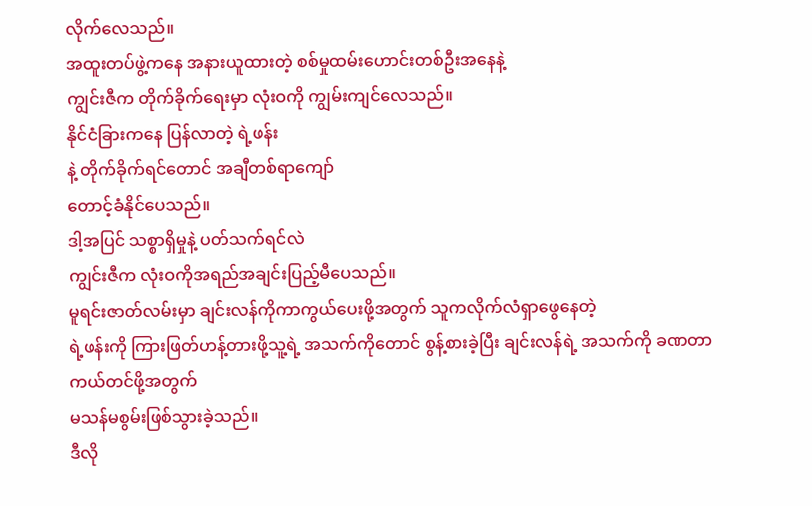လိုက်လေသည်။
အထူးတပ်ဖွဲ့ကနေ အနားယူထားတဲ့ စစ်မှုထမ်းဟောင်းတစ်ဦးအနေနဲ့
ကျွင်းဇီက တိုက်ခိုက်ရေးမှာ လုံးဝကို ကျွမ်းကျင်လေသည်။
နိုင်ငံခြားကနေ ပြန်လာတဲ့ ရဲ့ဖန်း
နဲ့ တိုက်ခိုက်ရင်တောင် အချီတစ်ရာကျော်
တောင့်ခံနိုင်ပေသည်။
ဒါ့အပြင် သစ္စာရှိမှုနဲ့ ပတ်သက်ရင်လဲ
ကျွင်းဇီက လုံးဝကိုအရည်အချင်းပြည့်မီပေသည်။
မူရင်းဇာတ်လမ်းမှာ ချင်းလန်ကိုကာကွယ်ပေးဖို့အတွက် သူကလိုက်လံရှာဖွေနေတဲ့
ရဲ့ဖန်းကို ကြားဖြတ်ဟန့်တားဖို့သူ့ရဲ့ အသက်ကိုတောင် စွန့်စားခဲ့ပြီး ချင်းလန်ရဲ့ အသက်ကို ခဏတာကယ်တင်ဖို့အတွက်
မသန်မစွမ်းဖြစ်သွားခဲ့သည်။
ဒီလို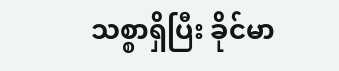သစ္စာရှိပြီး ခိုင်မာ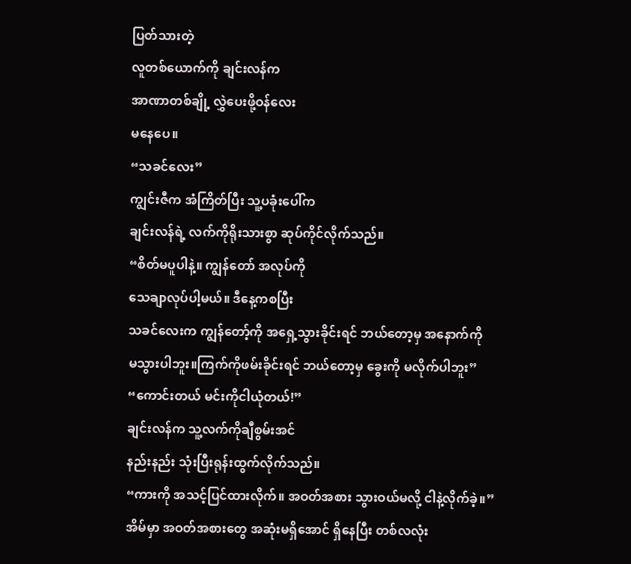ပြတ်သားတဲ့
လူတစ်ယောက်ကို ချင်းလန်က
အာဏာတစ်ချို့ လွှဲပေးဖို့ဝန်လေး
မနေပေ။
“သခင်လေး”
ကျွင်းဇီက အံကြိတ်ပြီး သူ့ပခုံးပေါ်က
ချင်းလန်ရဲ့ လက်ကိုရိုးသားစွာ ဆုပ်ကိုင်လိုက်သည်။
“စိတ်မပူပါနဲ့။ ကျွန်တော် အလုပ်ကို
သေချာလုပ်ပါ့မယ်။ ဒီနေ့ကစပြီး
သခင်လေးက ကျွန်တော့်ကို အရှေ့သွားခိုင်းရင် ဘယ်တော့မှ အနောက်ကို
မသွားပါဘူး။ကြက်ကိုဖမ်းခိုင်းရင် ဘယ်တော့မှ ခွေးကို မလိုက်ပါဘူး”
“ကောင်းတယ် မင်းကိုငါယုံတယ်!”
ချင်းလန်က သူ့လက်ကိုချီစွမ်းအင်
နည်းနည်း သုံးပြီးရုန်းထွက်လိုက်သည်။
“ကားကို အသင့်ပြင်ထားလိုက်။ အဝတ်အစား သွားဝယ်မလို့ ငါနဲ့လိုက်ခဲ့။”
အိမ်မှာ အဝတ်အစားတွေ အဆုံးမရှိအောင် ရှိနေပြီး တစ်လလုံး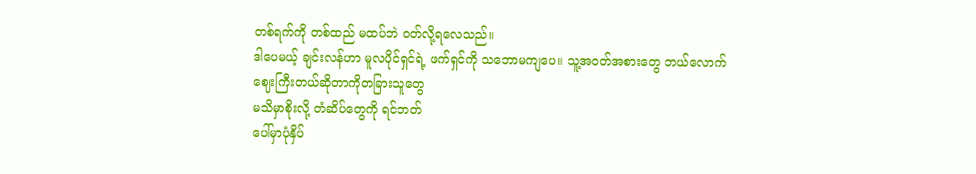တစ်ရက်ကို တစ်ထည် မထပ်ဘဲ ဝတ်လို့ရလေသည်။
ဒါပေမယ့် ချင်းလန်ဟာ မူလပိုင်ရှင်ရဲ့ ဖက်ရှင်ကို သဘောမကျပေ။ သူ့အဝတ်အစားတွေ ဘယ်လောက်
ဈေးကြီးတယ်ဆိုတာကိုတခြားသူတွေ
မသိမှာစိုးလို့ တံဆိပ်တွေကို ရင်ဘတ်
ပေါ်မှာပုံနှိပ်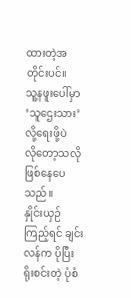ထားတဲ့အတိုင်းပင်။
သူ့နဖူးပေါ်မှာ ‘သူဌေးသား’ လို့ရေးဖို့ပဲ
လိုတော့သလို ဖြစ်နေပေသည်။
နှိုင်းယှဉ်ကြည့်ရင် ချင်းလန်က ပိုပြီး
ရိုးစင်းတဲ့ ပုံစံ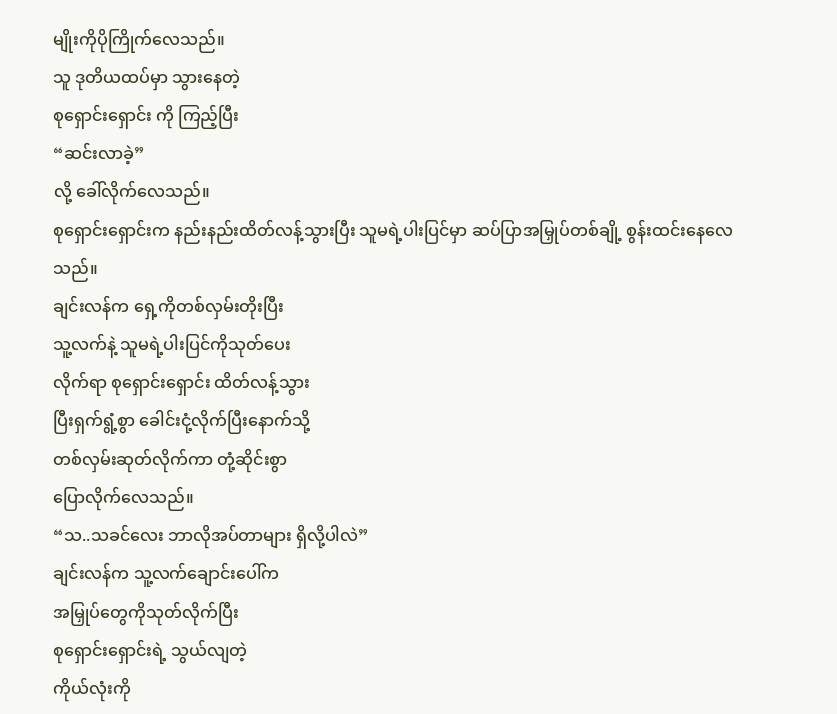မျိုးကိုပိုကြိုက်လေသည်။
သူ ဒုတိယထပ်မှာ သွားနေတဲ့
စုရှောင်းရှောင်း ကို ကြည့်ပြီး
“ဆင်းလာခဲ့”
လို့ ခေါ်လိုက်လေသည်။
စုရှောင်းရှောင်းက နည်းနည်းထိတ်လန့်သွားပြီး သူမရဲ့ပါးပြင်မှာ ဆပ်ပြာအမြှုပ်တစ်ချို့ စွန်းထင်းနေလေသည်။
ချင်းလန်က ရှေ့ကိုတစ်လှမ်းတိုးပြီး
သူ့လက်နဲ့ သူမရဲ့ပါးပြင်ကိုသုတ်ပေး
လိုက်ရာ စုရှောင်းရှောင်း ထိတ်လန့်သွား
ပြီးရှက်ရွံ့စွာ ခေါင်းငုံ့လိုက်ပြီးနောက်သို့
တစ်လှမ်းဆုတ်လိုက်ကာ တုံ့ဆိုင်းစွာ
ပြောလိုက်လေသည်။
“သ..သခင်လေး ဘာလိုအပ်တာများ ရှိလို့ပါလဲ”
ချင်းလန်က သူ့လက်ချောင်းပေါ်က
အမြှုပ်တွေကိုသုတ်လိုက်ပြီး
စုရှောင်းရှောင်းရဲ့ သွယ်လျတဲ့
ကိုယ်လုံးကို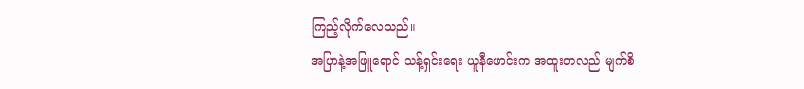ကြည့်လိုက်လေသည်။
အပြာနဲ့အဖြူရောင် သန့်ရှင်းရေး ယူနီဖောင်းက အထူးတလည် မျက်စိ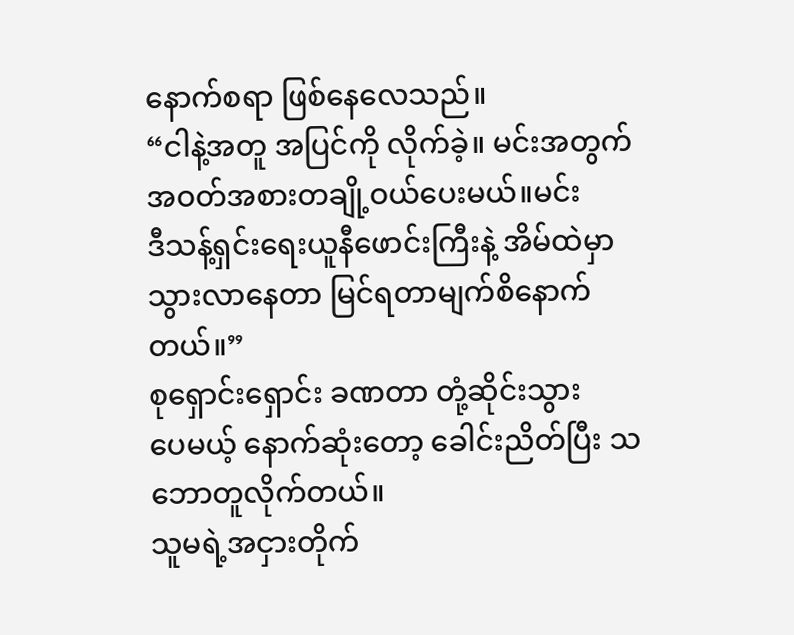နောက်စရာ ဖြစ်နေလေသည်။
“ငါနဲ့အတူ အပြင်ကို လိုက်ခဲ့။ မင်းအတွက် အဝတ်အစားတချို့ဝယ်ပေးမယ်။မင်း
ဒီသန့်ရှင်းရေးယူနီဖောင်းကြီးနဲ့ အိမ်ထဲမှာ သွားလာနေတာ မြင်ရတာမျက်စိနောက်တယ်။”
စုရှောင်းရှောင်း ခဏတာ တုံ့ဆိုင်းသွား
ပေမယ့် နောက်ဆုံးတော့ ခေါင်းညိတ်ပြီး သဘောတူလိုက်တယ်။
သူမရဲ့အငှားတိုက်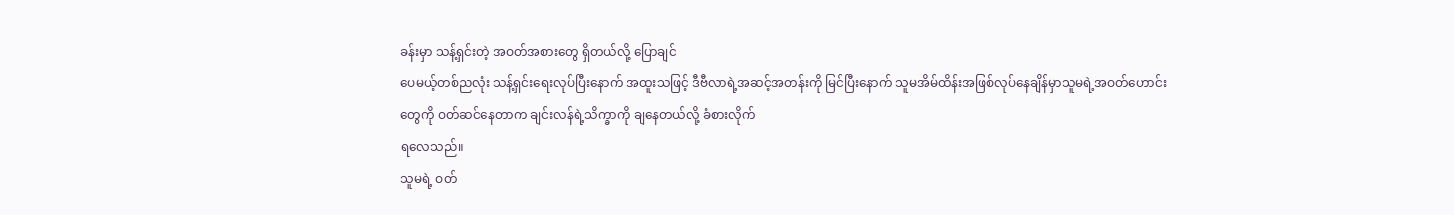ခန်းမှာ သန့်ရှင်းတဲ့ အဝတ်အစားတွေ ရှိတယ်လို့ ပြောချင်
ပေမယ့်တစ်ညလုံး သန့်ရှင်းရေးလုပ်ပြီးနောက် အထူးသဖြင့် ဒီဗီလာရဲ့အဆင့်အတန်းကို မြင်ပြီးနောက် သူမအိမ်ထိန်းအဖြစ်လုပ်နေချိန်မှာသူမရဲ့အဝတ်ဟောင်းတွေကို ဝတ်ဆင်နေတာက ချင်းလန်ရဲ့သိက္ခာကို ချနေတယ်လို့ ခံစားလိုက်
ရလေသည်။
သူမရဲ့ ဝတ်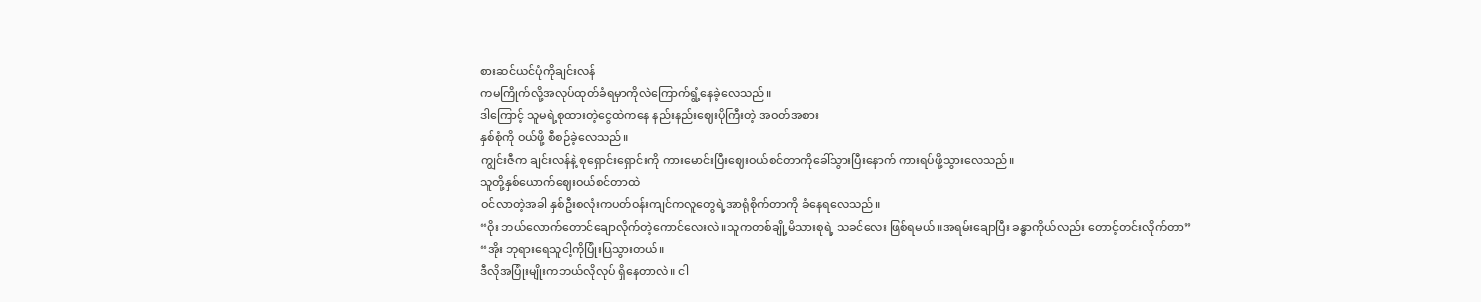စားဆင်ယင်ပုံကိုချင်းလန်
ကမကြိုက်လို့အလုပ်ထုတ်ခံရမှာကိုလဲကြောက်ရွံ့နေခဲ့လေသည်။
ဒါကြောင့် သူမရဲ့စုထားတဲ့ငွေထဲကနေ နည်းနည်းဈေးပိုကြီးတဲ့ အဝတ်အစား
နှစ်စုံကို ဝယ်ဖို့ စီစဉ်ခဲ့လေသည်။
ကျွင်းဇီက ချင်းလန်နဲ့ စုရှောင်းရှောင်းကို ကားမောင်းပြီးဈေးဝယ်စင်တာကိုခေါ်သွားပြီးနောက် ကားရပ်ဖို့သွားလေသည်။
သူတို့နှစ်ယောက်ဈေးဝယ်စင်တာထဲ
ဝင်လာတဲ့အခါ နှစ်ဦးစလုံးကပတ်ဝန်းကျင်ကလူတွေရဲ့အာရုံစိုက်တာကို ခံနေရလေသည်။
“ဝိုး ဘယ်လောက်တောင်ချောလိုက်တဲ့ကောင်လေးလဲ။သူကတစ်ချို့မိသားစုရဲ့ သခင်လေး ဖြစ်ရမယ်။အရမ်းချောပြီး ခန္ဓာကိုယ်လည်း တောင့်တင်းလိုက်တာ”
“အိုး ဘုရားရေသူငါ့ကိုပြုံးပြသွားတယ်။
ဒီလိုအပြုံးမျိုးကဘယ်လိုလုပ် ရှိနေတာလဲ။ ငါ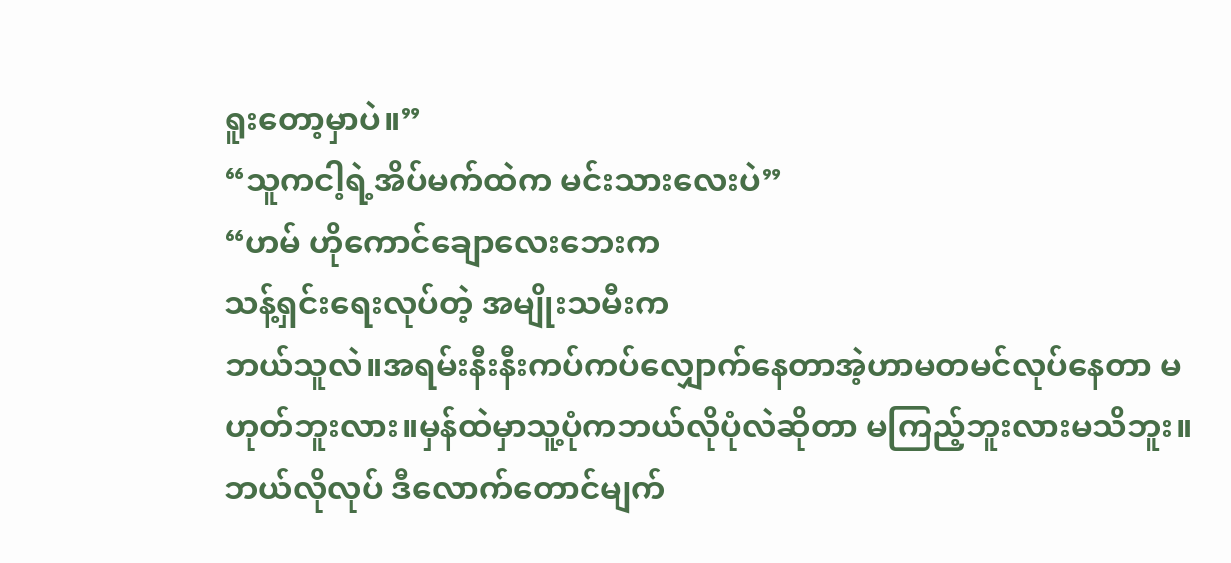ရူးတော့မှာပဲ။”
“သူကငါ့ရဲ့အိပ်မက်ထဲက မင်းသားလေးပဲ”
“ဟမ် ဟိုကောင်ချောလေးဘေးက
သန့်ရှင်းရေးလုပ်တဲ့ အမျိုးသမီးက
ဘယ်သူလဲ။အရမ်းနီးနီးကပ်ကပ်လျှောက်နေတာအဲ့ဟာမတမင်လုပ်နေတာ မဟုတ်ဘူးလား။မှန်ထဲမှာသူ့ပုံကဘယ်လိုပုံလဲဆိုတာ မကြည့်ဘူးလားမသိဘူး။ ဘယ်လိုလုပ် ဒီလောက်တောင်မျက်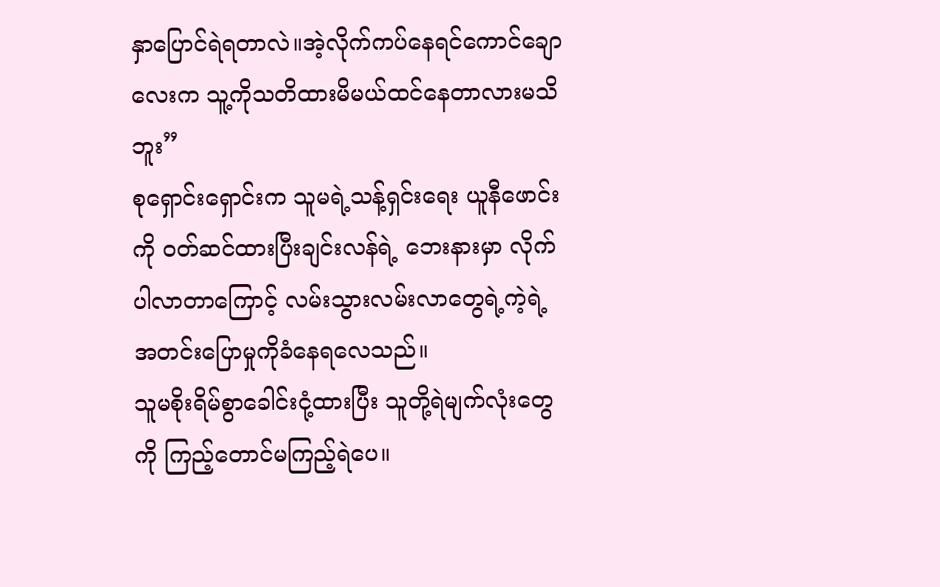နှာပြောင်ရဲရတာလဲ။အဲ့လိုက်ကပ်နေရင်ကောင်ချောလေးက သူ့ကိုသတိထားမိမယ်ထင်နေတာလားမသိဘူး”
စုရှောင်းရှောင်းက သူမရဲ့သန့်ရှင်းရေး ယူနီဖောင်းကို ဝတ်ဆင်ထားပြီးချင်းလန်ရဲ့ ဘေးနားမှာ လိုက်ပါလာတာကြောင့် လမ်းသွားလမ်းလာတွေရဲ့ကဲ့ရဲ့ အတင်းပြောမှုကိုခံနေရလေသည်။
သူမစိုးရိမ်စွာခေါင်းငုံ့ထားပြီး သူတို့ရဲမျက်လုံးတွေကို ကြည့်တောင်မကြည့်ရဲပေ။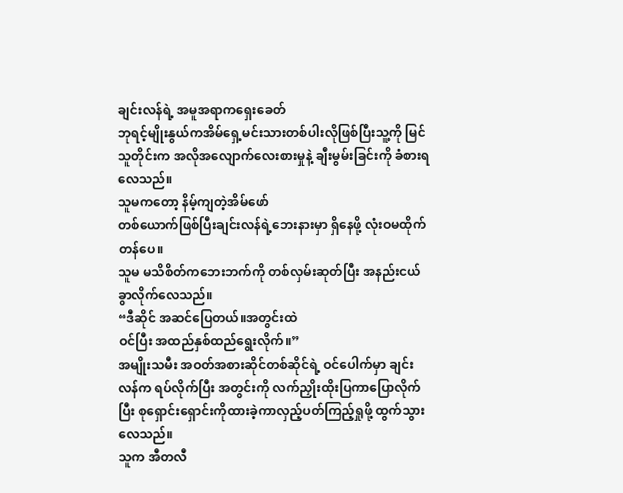ချင်းလန်ရဲ့ အမူအရာကရှေးခေတ်
ဘုရင့်မျိုးနွယ်ကအိမ်ရှေ့မင်းသားတစ်ပါးလိုဖြစ်ပြီးသူ့ကို မြင်သူတိုင်းက အလိုအလျောက်လေးစားမှုနဲ့ ချီးမွမ်းခြင်းကို ခံစားရလေသည်။
သူမကတော့ နိမ့်ကျတဲ့အိမ်ဖော်
တစ်ယောက်ဖြစ်ပြီးချင်းလန်ရဲ့ဘေးနားမှာ ရှိနေဖို့ လုံးဝမထိုက်တန်ပေ။
သူမ မသိစိတ်ကဘေးဘက်ကို တစ်လှမ်းဆုတ်ပြီး အနည်းငယ်ခွာလိုက်လေသည်။
“ဒီဆိုင် အဆင်ပြေတယ်။အတွင်းထဲ
ဝင်ပြီး အထည်နှစ်ထည်ရွေးလိုက်။”
အမျိုးသမီး အဝတ်အစားဆိုင်တစ်ဆိုင်ရဲ့ ဝင်ပေါက်မှာ ချင်းလန်က ရပ်လိုက်ပြီး အတွင်းကို လက်ညှိုးထိုးပြကာပြောလိုက်ပြီး စုရှောင်းရှောင်းကိုထားခဲ့ကာလှည့်ပတ်ကြည့်ရှုဖို့ ထွက်သွားလေသည်။
သူက အီတလီ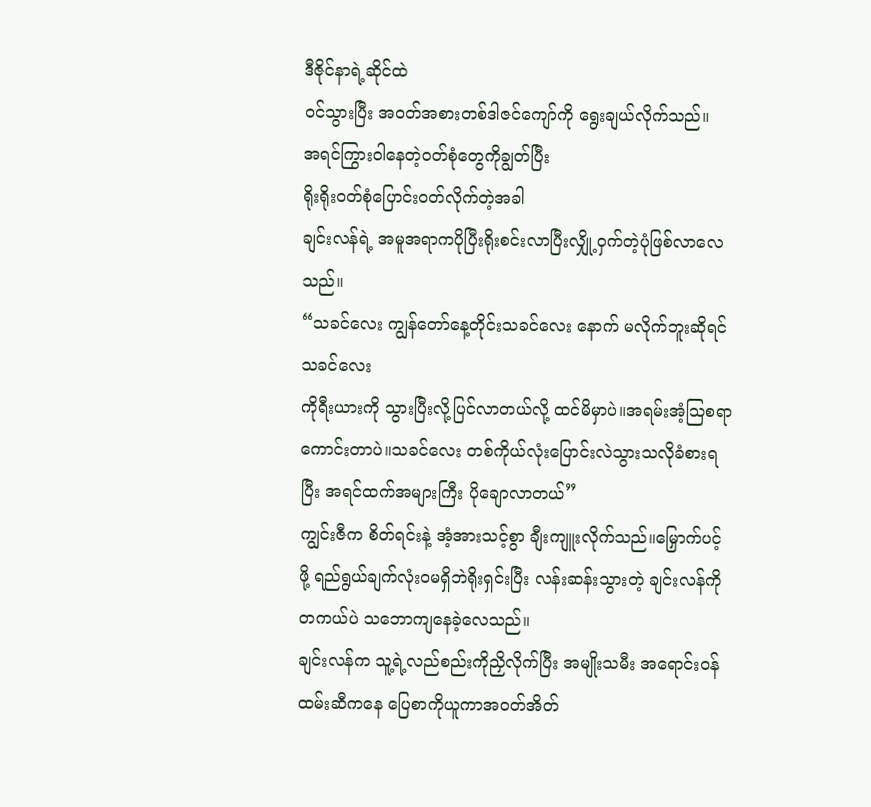ဒီဇိုင်နာရဲ့ဆိုင်ထဲ
ဝင်သွားပြီး အဝတ်အစားတစ်ဒါဇင်ကျော်ကို ရွေးချယ်လိုက်သည်။
အရင်ကြွားဝါနေတဲ့ဝတ်စုံတွေကိုချွတ်ပြီး
ရိုးရိုးဝတ်စုံပြောင်းဝတ်လိုက်တဲ့အခါ
ချင်းလန်ရဲ့ အမူအရာကပိုပြီးရိုးစင်းလာပြီးလျှို့ဝှက်တဲ့ပုံဖြစ်လာလေသည်။
“သခင်လေး ကျွန်တော်နေ့တိုင်းသခင်လေး နောက် မလိုက်ဘူးဆိုရင်သခင်လေး
ကိုရီးယားကို သွားပြီးလို့ပြင်လာတယ်လို့ ထင်မိမှာပဲ။အရမ်းအံ့သြစရာကောင်းတာပဲ။သခင်လေး တစ်ကိုယ်လုံးပြောင်းလဲသွားသလိုခံစားရပြီး အရင်ထက်အများကြီး ပိုချောလာတယ်”
ကျွင်းဇီက စိတ်ရင်းနဲ့ အံ့အားသင့်စွာ ချီးကျူးလိုက်သည်။မြှောက်ပင့်ဖို့ ရည်ရွယ်ချက်လုံးဝမရှိဘဲရိုးရှင်းပြီး လန်းဆန်းသွားတဲ့ ချင်းလန်ကိုတကယ်ပဲ သဘောကျနေခဲ့လေသည်။
ချင်းလန်က သူ့ရဲ့လည်စည်းကိုညှိလိုက်ပြီး အမျိုးသမီး အရောင်းဝန်ထမ်းဆီကနေ ပြေစာကိုယူကာအဝတ်အိတ်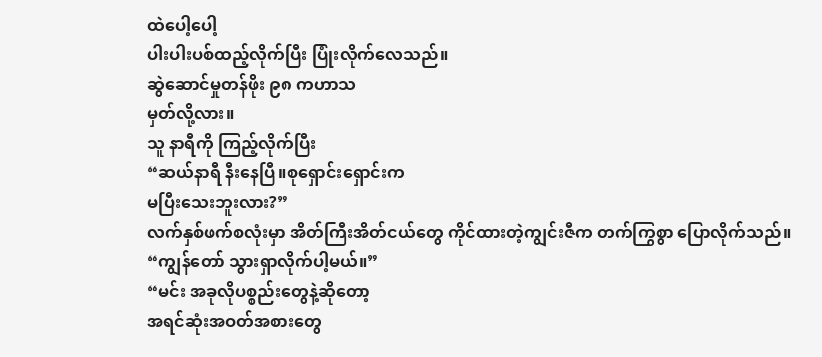ထဲပေါ့ပေါ့
ပါးပါးပစ်ထည့်လိုက်ပြီး ပြုံးလိုက်လေသည်။
ဆွဲဆောင်မှုတန်ဖိုး ၉၈ ကဟာသ
မှတ်လို့လား။
သူ နာရီကို ကြည့်လိုက်ပြီး
“ဆယ်နာရီ နီးနေပြီ။စုရှောင်းရှောင်းက
မပြီးသေးဘူးလား?”
လက်နှစ်ဖက်စလုံးမှာ အိတ်ကြီးအိတ်ငယ်တွေ ကိုင်ထားတဲ့ကျွင်းဇီက တက်ကြွစွာ ပြောလိုက်သည်။
“ကျွန်တော် သွားရှာလိုက်ပါ့မယ်။”
“မင်း အခုလိုပစ္စည်းတွေနဲ့ဆိုတော့
အရင်ဆုံးအဝတ်အစားတွေ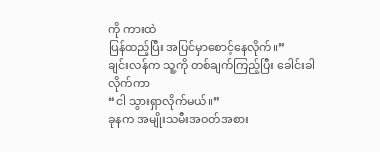ကို ကားထဲ
ပြန်ထည့်ပြီး အပြင်မှာစောင့်နေလိုက်။”
ချင်းလန်က သူ့ကို တစ်ချက်ကြည့်ပြီး ခေါင်းခါလိုက်ကာ
“ငါ သွားရှာလိုက်မယ်။”
ခုနက အမျိုးသမီးအဝတ်အစား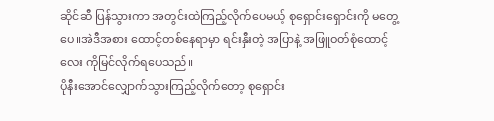ဆိုင်ဆီ ပြန်သွားကာ အတွင်းထဲကြည့်လိုက်ပေမယ့် စုရှောင်းရှောင်းကို မတွေ့ပေ။အဲဒီအစား ထောင့်တစ်နေရာမှာ ရင်းနှီးတဲ့ အပြာနဲ့ အဖြူဝတ်စုံထောင့်လေး ကိုမြင်လိုက်ရပေသည်။
ပိုနီးအောင်လျှောက်သွားကြည့်လိုက်တော့ စုရှောင်း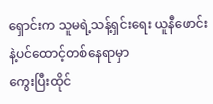ရှောင်းက သူမရဲ့သန့်ရှင်းရေး ယူနီဖောင်းနဲ့ပင်ထောင့်တစ်နေရာမှာ
ကွေးပြီးထိုင်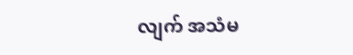လျက် အသံမ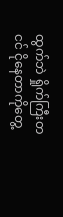ထွက်ဘဲ ရှိုက်ကြီးတငင် ငိုနေတာကိုတွေ့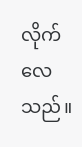လိုက်လေသည်။